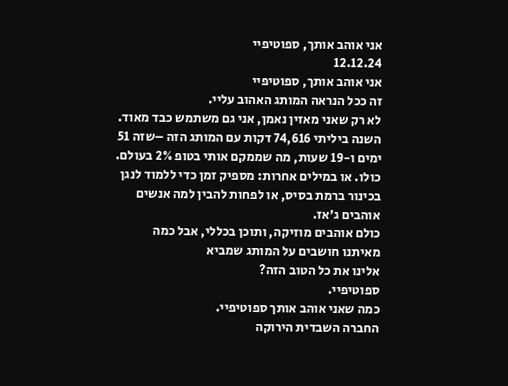אני אוהב אותך, ספוטיפיי
12.12.24
אני אוהב אותך, ספוטיפיי
זה ככל הנראה המותג האהוב עליי.
לא רק שאני מאזין נאמן, אני גם משתמש כבד מאוד. השנה ביליתי 74,616 דקות עם המותג הזה –שזה 51 ימים ו-19 שעות, מה שממקם אותי בטופ 2% בעולם. כולו. או במילים אחרות: מספיק זמן כדי ללמוד לנגן בכינור ברמת בסיס, או לפחות להבין למה אנשים אוהבים ג׳אז.
כולם אוהבים מוזיקה, ותוכן בכללי, אבל כמה מאיתנו חושבים על המותג שמביא
אלינו את כל הטוב הזה?
ספוטיפיי.
כמה שאני אוהב אותך ספוטיפיי.
החברה השבדית הירוקה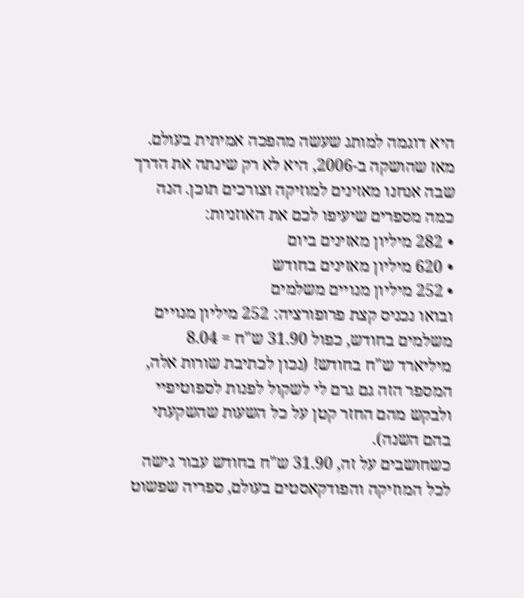היא דוגמה למותג שעשה מהפכה אמיתית בעולם.
מאז שהושקה ב-2006, היא לא רק שינתה את הדרך שבה אנחנו מאזינים למוזיקה וצורכים תוכן. הנה כמה מספרים שיעיפו לכם את האוזניות:
• 282 מיליון מאזינים ביום
• 620 מיליון מאזינים בחודש
• 252 מיליון מנויים משלמים
ובואו נכניס קצת פרופורציה: 252 מיליון מנויים משלמים בחודש, כפול 31.90 ש"ח = 8.04 מיליארד ש"ח בחודש! (נכון לכתיבת שורות אלה, המספר הזה גם גרם לי לשקול לפנות לספוטיפיי ולבקש מהם החזר קטן על כל השעות שהשקעתי בהם השנה).
כשחושבים על זה, 31.90 ש"ח בחודש עבור גישה לכל המוזיקה והפודקאסטים בעולם, ספריה שפשוט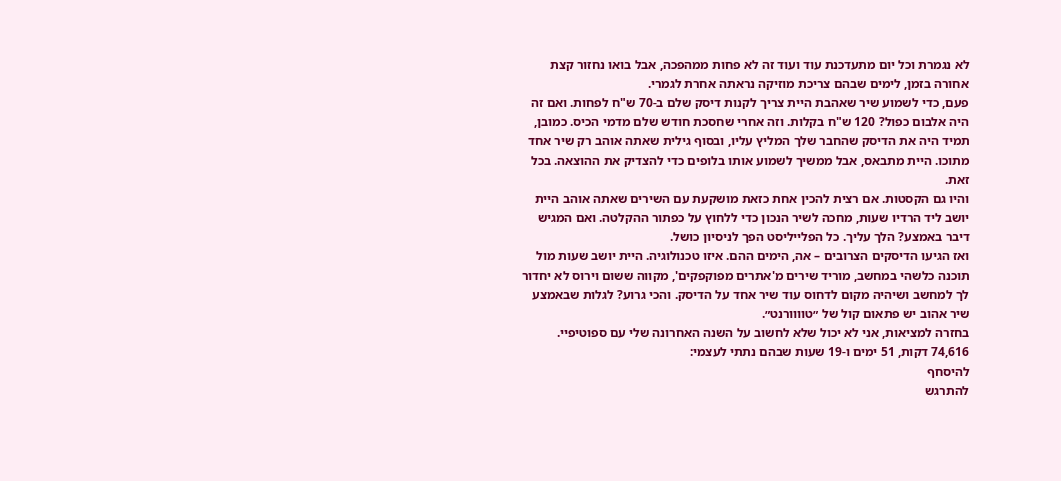לא נגמרת וכל יום מתעדכנת עוד ועוד זה לא פחות ממהפכה, אבל בואו נחזור קצת אחורה בזמן, לימים שבהם צריכת מוזיקה נראתה אחרת לגמרי.
פעם, כדי לשמוע שיר שאהבת היית צריך לקנות דיסק שלם ב-70 ש"ח לפחות. ואם זה היה אלבום כפול? 120 ש"ח בקלות. וזה אחרי שחסכת חודש שלם מדמי הכיס. כמובן, תמיד היה את הדיסק שהחבר שלך המליץ עליו, ובסוף גילית שאתה אוהב רק שיר אחד מתוכו. היית מתבאס, אבל ממשיך לשמוע אותו בלופים כדי להצדיק את ההוצאה. בכל זאת.
והיו גם הקסטות. אם רצית להכין אחת כזאת מושקעת עם השירים שאתה אוהב היית יושב ליד הרדיו שעות, מחכה לשיר הנכון כדי ללחוץ על כפתור ההקלטה. ואם המגיש דיבר באמצע? הלך עליך. כל הפלייליסט הפך לניסיון כושל.
ואז הגיעו הדיסקים הצרובים – אה, הימים ההם. איזו טכנולוגיה. היית יושב שעות מול תוכנה כלשהי במחשב, מוריד שירים מ'אתרים מפוקפקים', מקווה ששום וירוס לא יחדור לך למחשב ושיהיה מקום לדחוס עוד שיר אחד על הדיסק. והכי גרוע? לגלות שבאמצע שיר אהוב יש פתאום קול של ״טוווורנט״.
בחזרה למציאות, אני לא יכול שלא לחשוב על השנה האחרונה שלי עם ספוטיפיי.
74,616 דקות, 51 ימים ו-19 שעות שבהם נתתי לעצמי:
להיסחף
להתרגש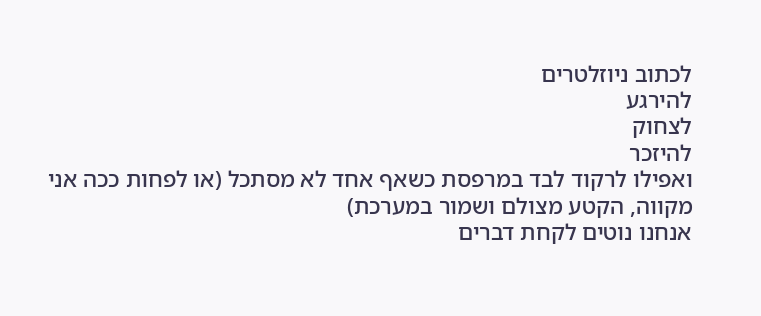לכתוב ניוזלטרים
להירגע
לצחוק
להיזכר
ואפילו לרקוד לבד במרפסת כשאף אחד לא מסתכל (או לפחות ככה אני מקווה, הקטע מצולם ושמור במערכת)
אנחנו נוטים לקחת דברים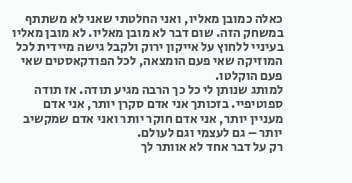כאלה כמובן מאליו, ואני החלטתי שאני לא משתתף במשחק הזה. שום דבר לא מובן מאליו. לא מובן מאליו בעיניי ללחוץ על אייקון ירוק ולקבל גישה מיידית לכל המוזיקה שאי פעם הומצאה, לכל הפודקאסטים שאי פעם הוקלטו.
למותג שנותן לי כל כך הרבה מגיע תודה. אז תודה ספוטיפיי. בזכותך אני אדם סקרן יותר, אני אדם מעניין יותר, אני אדם חוקר יותר ואני אדם שמקשיב יותר – גם לעצמי וגם לעולם.
רק על דבר אחד לא אוותר לך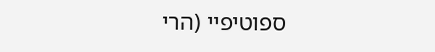ספוטיפיי (הרי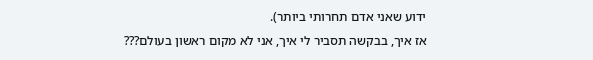ידוע שאני אדם תחרותי ביותר).
אז איך, בבקשה תסביר לי איך, אני לא מקום ראשון בעולם???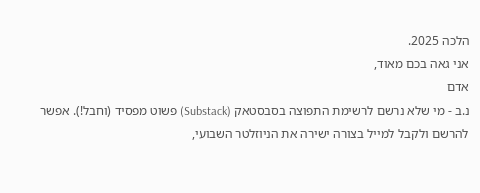הלכה 2025.
אני גאה בכם מאוד,
אדם
נ.ב - מי שלא נרשם לרשימת התפוצה בסבסטאק (Substack) פשוט מפסיד (וחבל!). אפשר להרשם ולקבל למייל בצורה ישירה את הניוזלטר השבועי,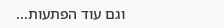וגם עוד הפתעות...